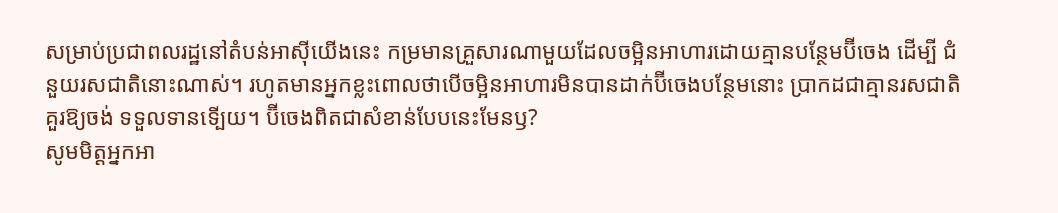សម្រាប់ប្រជាពលរដ្ឋនៅតំបន់អាស៊ីយើងនេះ កម្រមានគ្រួសារណាមួយដែលចម្អិនអាហារដោយគ្មានបន្ថែមប៊ីចេង ដើម្បី ជំនួយរសជាតិនោះណាស់។ រហូតមានអ្នកខ្លះពោលថាបើចម្អិនអាហារមិនបានដាក់ប៊ីចេងបន្ថែមនោះ ប្រាកដជាគ្មានរសជាតិគួរឱ្យចង់ ទទួលទានទើ្បយ។ ប៊ីចេងពិតជាសំខាន់បែបនេះមែនឫ?
សូមមិត្ដអ្នកអា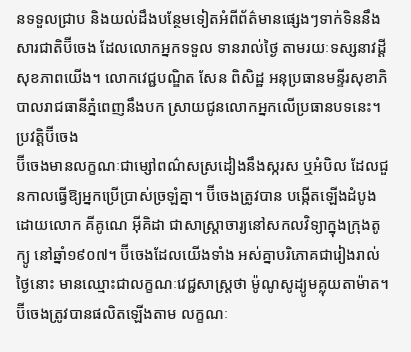នទទួលជ្រាប និងយល់ដឹងបន្ថែមទៀតអំពីព័ត៌មានផ្សេងៗទាក់ទិននឹងសារជាតិប៊ីចេង ដែលលោកអ្នកទទួល ទានរាល់ថ្ងៃ តាមរយៈទស្សនាវដ្ដីសុខភាពយើង។ លោកវេជ្ជបណ្ឌិត សែន ពិសិដ្ឋ អនុប្រធានមន្ទីរសុខាភិបាលរាជធានីភ្នំពេញនឹងបក ស្រាយជូនលោកអ្នកលើប្រធានបទនេះ។
ប្រវត្ដិប៊ីចេង
ប៊ីចេងមានលក្ខណៈជាម្សៅពណ៌សស្រដៀងនឹងស្ករស ឬអំបិល ដែលជួនកាលធ្វើឱ្យអ្នកប្រើប្រាស់ច្រឡំគ្នា។ ប៊ីចេងត្រូវបាន បង្កើតឡើងដំបូងដោយលោក គីគូណេ អ៊ីគិដា ជាសាស្ដ្រាចារ្យនៅសកលវិទ្យាក្នុងក្រុងតូក្យូ នៅឆ្នាំ១៩០៧។ ប៊ីចេងដែលយើងទាំង អស់គ្នាបរិភោគជារៀងរាល់ថ្ងៃនោះ មានឈ្មោះជាលក្ខណៈវេជ្ជសាស្ដ្រថា ម៉ូណូសូដ្យូមគ្លុយតាម៉ាត។ ប៊ីចេងត្រូវបានផលិតឡើងតាម លក្ខណៈ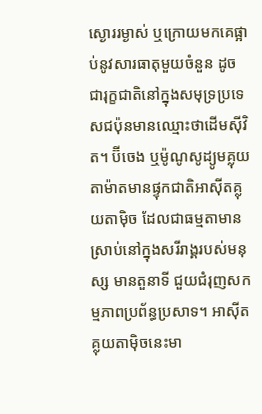ស្ងោររម្ងាស់ ឬក្រោយមកគេផ្អាប់នូវសារធាតុមួយចំនួន ដូចជារុក្ខជាតិនៅក្នុងសមុទ្រប្រទេសជប៉ុនមានឈ្មោះថាដើមស៊ីវិត។ ប៊ីចេង ឬម៉ូណូសូដ្យូមគ្លុយតាម៉ាតមានផ្ទុកជាតិអាស៊ីតគ្លុយតាម៉ិច ដែលជាធម្មតាមានស្រាប់នៅក្នុងសរីរាង្គរបស់មនុស្ស មានតួនាទី ជួយជំរុញសកម្មភាពប្រព័ន្ធប្រសាទ។ អាស៊ីតគ្លុយតាម៉ិចនេះមា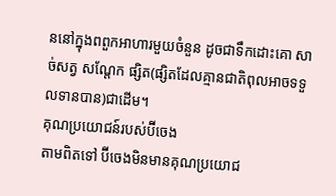ននៅក្នុងពពួកអាហារមួយចំនួន ដូចជាទឹកដោះគោ សាច់សត្វ សណ្ដែក ផ្សិត(ផ្សិតដែលគ្មានជាតិពុលអាចទទួលទានបាន)ជាដើម។
គុណប្រយោជន៍របស់ប៊ីចេង
តាមពិតទៅ ប៊ីចេងមិនមានគុណប្រយោជ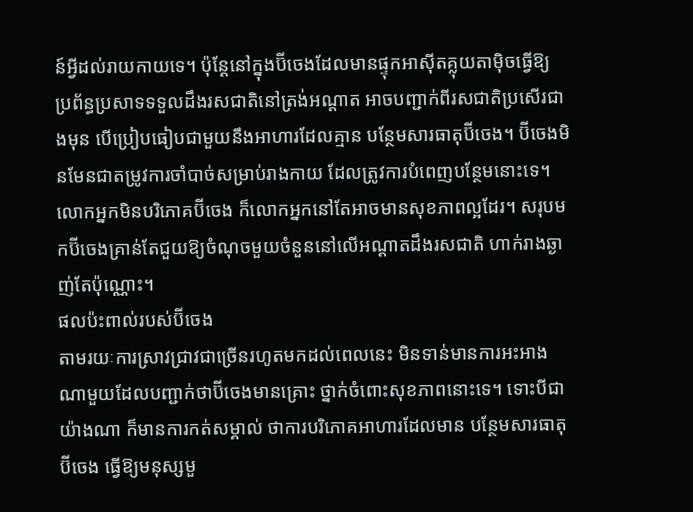ន៍អ្វីដល់រាយកាយទេ។ ប៉ុន្ដែនៅក្នុងប៊ីចេងដែលមានផ្ទុកអាស៊ីតគ្លុយតាម៉ិចធ្វើឱ្យ ប្រព័ន្ធប្រសាទទទួលដឹងរសជាតិនៅត្រង់អណ្ដាត អាចបញ្ជាក់ពីរសជាតិប្រសើរជាងមុន បើប្រៀបធៀបជាមួយនឹងអាហារដែលគ្មាន បន្ថែមសារធាតុប៊ីចេង។ ប៊ីចេងមិនមែនជាតម្រូវការចាំបាច់សម្រាប់រាងកាយ ដែលត្រូវការបំពេញបន្ថែមនោះទេ។ លោកអ្នកមិនបរិភោគប៊ីចេង ក៏លោកអ្នកនៅតែអាចមានសុខភាពល្អដែរ។ សរុបមកប៊ីចេងគ្រាន់តែជួយឱ្យចំណុចមួយចំនួននៅលើអណ្ដាតដឹងរសជាតិ ហាក់រាងឆ្ងាញ់តែប៉ុណ្ណោះ។
ផលប៉ះពាល់របស់ប៊ីចេង
តាមរយៈការស្រាវជ្រាវជាច្រើនរហូតមកដល់ពេលនេះ មិនទាន់មានការអះអាងណាមួយដែលបញ្ជាក់ថាប៊ីចេងមានគ្រោះ ថ្នាក់ចំពោះសុខភាពនោះទេ។ ទោះបីជាយ៉ាងណា ក៏មានការកត់សម្គាល់ ថាការបរិភោគអាហារដែលមាន បន្ថែមសារធាតុប៊ីចេង ធ្វើឱ្យមនុស្សមួ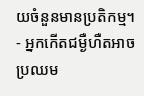យចំនួនមានប្រតិកម្ម។
- អ្នកកើតជម្ងឺហឺតអាចប្រឈម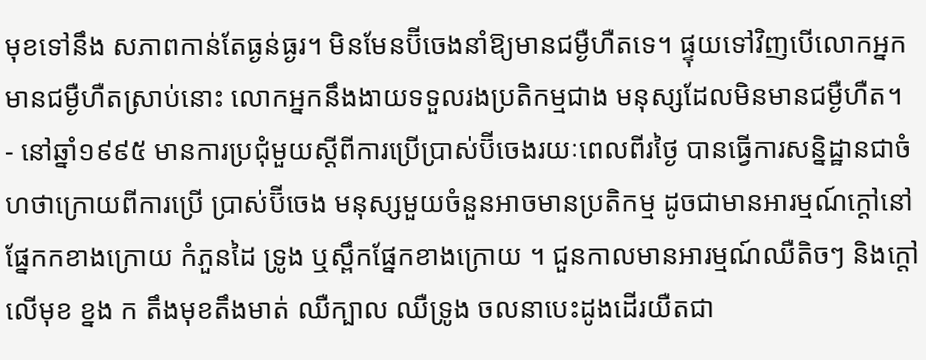មុខទៅនឹង សភាពកាន់តែធ្ងន់ធ្ងរ។ មិនមែនប៊ីចេងនាំឱ្យមានជម្ងឺហឺតទេ។ ផ្ទុយទៅវិញបើលោកអ្នកមានជម្ងឺហឺតស្រាប់នោះ លោកអ្នកនឹងងាយទទួលរងប្រតិកម្មជាង មនុស្សដែលមិនមានជម្ងឺហឺត។
- នៅឆ្នាំ១៩៩៥ មានការប្រជុំមួយស្ដីពីការប្រើប្រាស់ប៊ីចេងរយៈពេលពីរថ្ងៃ បានធ្វើការសន្និដ្ឋានជាចំហថាក្រោយពីការប្រើ ប្រាស់ប៊ីចេង មនុស្សមួយចំនួនអាចមានប្រតិកម្ម ដូចជាមានអារម្មណ៍ក្ដៅនៅផ្នែកកខាងក្រោយ កំភួនដៃ ទ្រូង ឬស្ពឹកផ្នែកខាងក្រោយ ។ ជួនកាលមានអារម្មណ៍ឈឺតិចៗ និងក្ដៅលើមុខ ខ្នង ក តឹងមុខតឹងមាត់ ឈឺក្បាល ឈឺទ្រូង ចលនាបេះដូងដើរយឺតជា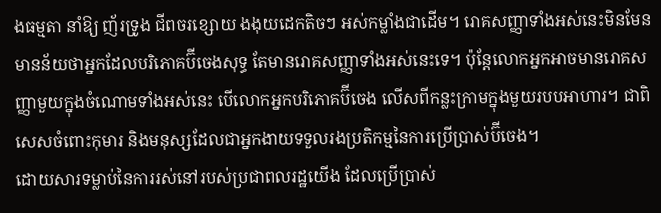ងធម្មតា នាំឱ្យ ញ័រទ្រូង ជីពចរខ្សោយ ងងុយដេកតិចៗ អស់កម្លាំងជាដើម។ រោគសញ្ញាទាំងអស់នេះមិនមែនមានន័យថាអ្នកដែលបរិភោគប៊ីចេងសុទ្ធ តែមានរោគសញ្ញាទាំងអស់នេះទេ។ ប៉ុន្ដែលោកអ្នកអាចមានរោគសញ្ញាមួយក្នុងចំណោមទាំងអស់នេះ បើលោកអ្នកបរិភោគប៊ីចេង លើសពីកន្លះក្រាមក្នុងមួយរបបអាហារ។ ជាពិសេសចំពោះកុមារ និងមនុស្សដែលជាអ្នកងាយទទួលរងប្រតិកម្មនៃការប្រើប្រាស់ប៊ីចេង។
ដោយសារទម្លាប់នៃការរស់នៅរបស់ប្រជាពលរដ្ឋយើង ដែលប្រើប្រាស់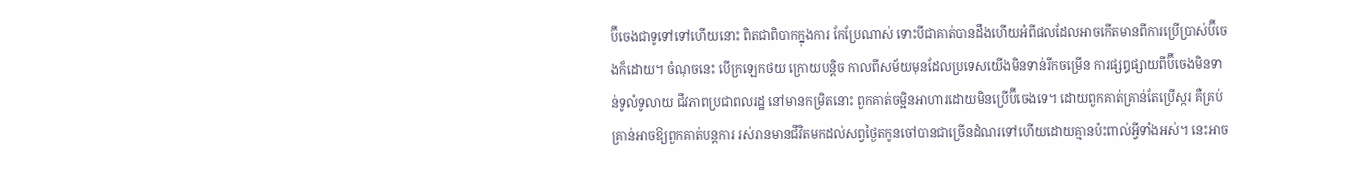ប៊ីចេងជាទូទៅទៅហើយនោះ ពិតជាពិបាកក្នុងការ កែប្រែណាស់ ទោះបីជាគាត់បានដឹងហើយអំពីផលដែលអាចកើតមានពីការប្រើប្រាស់ប៊ីចេងក៏ដោយ។ ចំណុចនេះ បើក្រឡេកថយ ក្រោយបន្ដិច កាលពីសម័យមុនដែលប្រទេសយើងមិនទាន់រីកចម្រើន ការផ្សឰផ្សាយពីប៊ីចេងមិនទាន់ទូលំទូលាយ ជីវភាពប្រជាពលរដ្ឋ នៅមានកម្រិតនោះ ពួកគាត់ចម្អិនអាហារដោយមិនប្រើប៊ីចេងទេ។ ដោយពួកគាត់គ្រាន់តែប្រើស្ករ គឺគ្រប់គ្រាន់អាចឱ្យពួកគាត់បន្ដការ រស់រានមានជីវិតមកដល់សព្វថ្ងៃតកូនចៅបានជាច្រើនដំណរទៅហើយដោយគ្មានប៉ះពាល់អ្វីទាំងអស់។ នេះអាច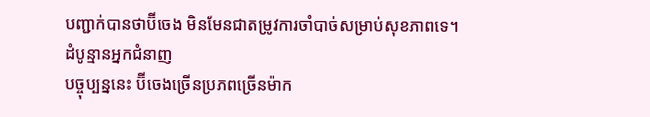បញ្ជាក់បានថាប៊ីចេង មិនមែនជាតម្រូវការចាំបាច់សម្រាប់សុខភាពទេ។
ដំបូន្មានអ្នកជំនាញ
បច្ចុប្បន្ននេះ ប៊ីចេងច្រើនប្រភពច្រើនម៉ាក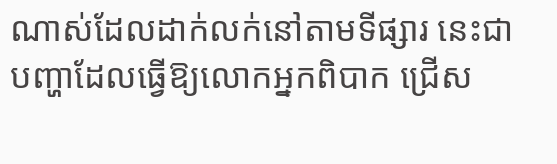ណាស់ដែលដាក់លក់នៅតាមទីផ្សារ នេះជាបញ្ហាដែលធ្វើឱ្យលោកអ្នកពិបាក ជ្រើស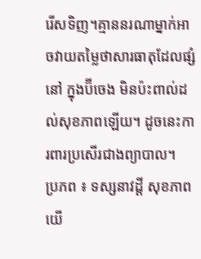រើសទិញ។គ្មាននរណាម្នាក់អាចវាយតម្លៃថាសារធាតុដែលផ្សំនៅ ក្នុងប៊ីចេង មិនប៉ះពាល់ដល់សុខភាពឡើយ។ ដូចនេះការពារប្រសើរជាងព្យាបាល។
ប្រភព ៖ ទស្សនាវដ្តី សុខភាពយើ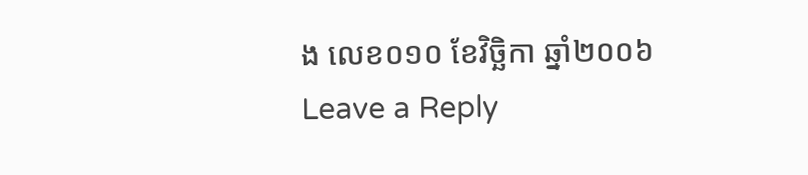ង លេខ០១០ ខែវិច្ឆិកា ឆ្នាំ២០០៦
Leave a Reply